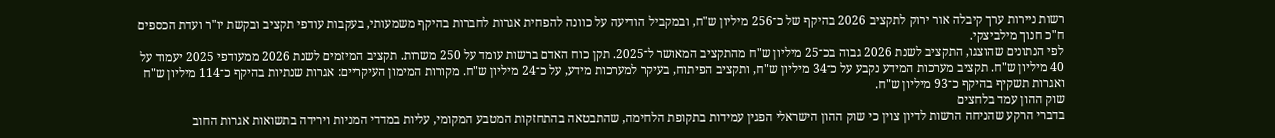רשות ניירות ערך קיבלה אור ירוק לתקציב 2026 בהיקף של כ־256 מיליון ש"ח, ובמקביל הודיעה על כוונה להפחית אגרות לחברות בהיקף משמעותי, בעקבות עודפי תקציב ובקשת יו"ר ועדת הכספים ח"כ חנוך מילביצקי.
לפי הנתונים שהוצגו, התקציב לשנת 2026 גבוה בכ־25 מיליון ש"ח מהתקציב המאושר ל־2025. תקן כוח האדם ברשות עומד על 250 משרות. תקציב המיזמים לשנת 2026 ממעודפי 2025 יעמוד על 40 מיליון ש"ח. תקציב מערכות המידע נקבע על כ־34 מיליון ש"ח, ותקציב הפיתוח, בעיקר למערכות מידע, על כ־24 מיליון ש"ח. מקורות המימון העיקריים: אגרות שנתיות בהיקף כ־114 מיליון ש"ח ואגרות תשקיף בהיקף כ־93 מיליון ש"ח.
שוק ההון עמד בלחצים
בדברי הרקע שהניחה הרשות לדיון צוין כי שוק ההון הישראלי הפגין עמידות בתקופת הלחימה, שהתבטאה בהתחזקות המטבע המקומי, עליות במדדי המניות וירידה בתשואות אגרות החוב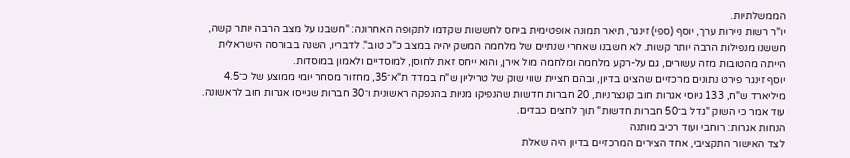הממשלתיות.
יו"ר רשות ניירות ערך, יוסף (ספי) זינגר, תיאר תמונה אופטימית ביחס לחששות שקדמו לתקופה האחרונה: "חשבנו על מצב הרבה יותר קשה, חששנו מנפילות הרבה יותר קשות. לא חשבנו שאחרי שנתיים של מלחמה המשק יהיה במצב כ"כ טוב". לדבריו, השנה בבורסה הישראלית הייתה מהטובות מזה עשורים, גם על-רקע מלחמה ומלחמה מול אירן, והוא ייחס זאת לחוסן, למוסדיים ולאמון במוסדות.
יוסף זינגר פירט נתונים מרכזיים שהציגו בדיון, ובהם חציית שווי שוק של טריליון ש"ח במדד ת"א־35, מחזור מסחר יומי ממוצע של כ־4.5 מיליארד ש"ח, 133 גיוסי אגרות חוב קונצרניות, 20 חברות חדשות שהנפיקו מניות בהנפקה ראשונית ו־30 חברות שגייסו אגרות חוב לראשונה. עוד אמר כי השוק "גדל ב־50 חברות חדשות" תוך לחצים כבדים.
הנחות אגרות: רוחבי ועוד רכיב מותנה
לצד האישור התקציבי, אחד הצירים המרכזיים בדיון היה שאלת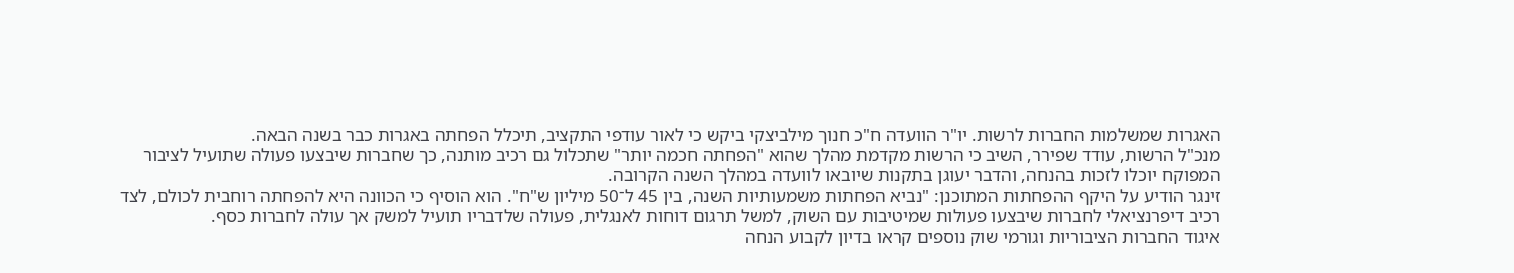האגרות שמשלמות החברות לרשות. יו"ר הוועדה ח"כ חנוך מילביצקי ביקש כי לאור עודפי התקציב, תיכלל הפחתה באגרות כבר בשנה הבאה.
מנכ"ל הרשות, עודד שפירר, השיב כי הרשות מקדמת מהלך שהוא "הפחתה חכמה יותר" שתכלול גם רכיב מותנה, כך שחברות שיבצעו פעולה שתועיל לציבור המפוקח יוכלו לזכות בהנחה, והדבר יעוגן בתקנות שיובאו לוועדה במהלך השנה הקרובה.
זינגר הודיע על היקף ההפחתות המתוכנן: "נביא הפחתות משמעותיות השנה, בין 45 ל־50 מיליון ש"ח". הוא הוסיף כי הכוונה היא להפחתה רוחבית לכולם, לצד רכיב דיפרנציאלי לחברות שיבצעו פעולות שמיטיבות עם השוק, למשל תרגום דוחות לאנגלית, פעולה שלדבריו תועיל למשק אך עולה לחברות כסף.
איגוד החברות הציבוריות וגורמי שוק נוספים קראו בדיון לקבוע הנחה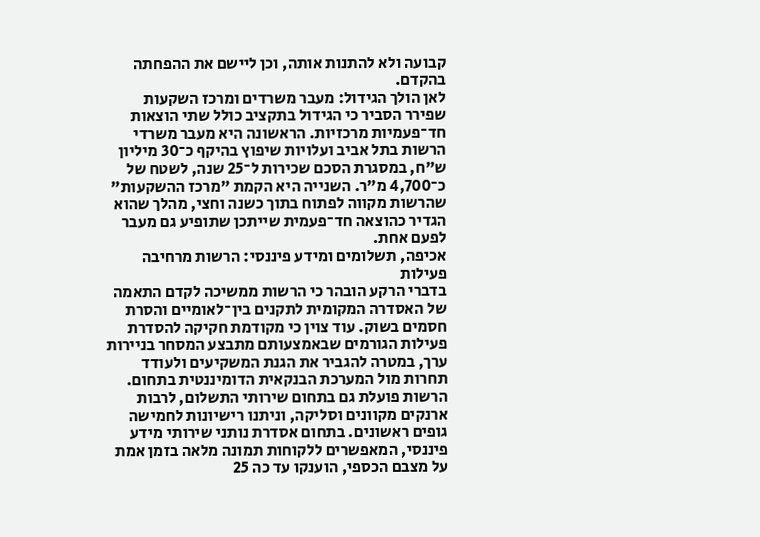קבועה ולא להתנות אותה, וכן ליישם את ההפחתה בהקדם.
לאן הולך הגידול: מעבר משרדים ומרכז השקעות
שפירר הסביר כי הגידול בתקציב כולל שתי הוצאות חד־פעמיות מרכזיות. הראשונה היא מעבר משרדי הרשות בתל אביב ועלויות שיפוץ בהיקף כ־30 מיליון ש"ח, במסגרת הסכם שכירות ל־25 שנה, לשטח של כ־4,700 מ"ר. השנייה היא הקמת "מרכז ההשקעות" שהרשות מקווה לפתוח בתוך כשנה וחצי, מהלך שהוא הגדיר כהוצאה חד־פעמית שייתכן שתופיע גם מעבר לפעם אחת.
אכיפה, תשלומים ומידע פיננסי: הרשות מרחיבה פעילות
בדברי הרקע הובהר כי הרשות ממשיכה לקדם התאמה של האסדרה המקומית לתקנים בין־לאומיים והסרת חסמים בשוק. עוד צוין כי מקודמת חקיקה להסדרת פעילות הגורמים שבאמצעותם מתבצע המסחר בניירות ערך, במטרה להגביר את הגנת המשקיעים ולעודד תחרות מול המערכת הבנקאית הדומיננטית בתחום.
הרשות פועלת גם בתחום שירותי התשלום, לרבות ארנקים מקוונים וסליקה, וניתנו רישיונות לחמישה גופים ראשונים. בתחום אסדרת נותני שירותי מידע פיננסי, המאפשרים ללקוחות תמונה מלאה בזמן אמת על מצבם הכספי, הוענקו עד כה 25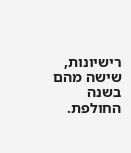רישיונות, שישה מהם בשנה החולפת.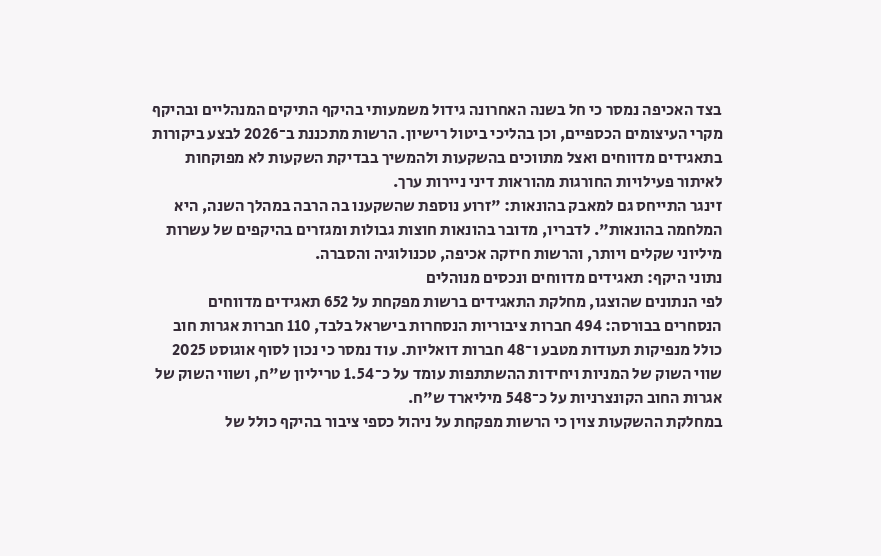בצד האכיפה נמסר כי חל בשנה האחרונה גידול משמעותי בהיקף התיקים המנהליים ובהיקף מקרי העיצומים הכספיים, וכן בהליכי ביטול רישיון. הרשות מתכננת ב־2026 לבצע ביקורות בתאגידים מדווחים ואצל מתווכים בהשקעות ולהמשיך בבדיקת השקעות לא מפוקחות לאיתור פעילויות החורגות מהוראות דיני ניירות ערך.
זינגר התייחס גם למאבק בהונאות: "זרוע נוספת שהשקענו בה הרבה במהלך השנה, היא המלחמה בהונאות". לדבריו, מדובר בהונאות חוצות גבולות ומגזרים בהיקפים של עשרות מיליוני שקלים ויותר, והרשות חיזקה אכיפה, טכנולוגיה והסברה.
נתוני היקף: תאגידים מדווחים ונכסים מנוהלים
לפי הנתונים שהוצגו, מחלקת התאגידים ברשות מפקחת על 652 תאגידים מדווחים הנסחרים בבורסה: 494 חברות ציבוריות הנסחרות בישראל בלבד, 110 חברות אגרות חוב כולל מנפיקות תעודות מטבע ו־48 חברות דואליות. עוד נמסר כי נכון לסוף אוגוסט 2025 שווי השוק של המניות ויחידות ההשתתפות עומד על כ־1.54 טריליון ש"ח, ושווי השוק של אגרות החוב הקונצרניות על כ־548 מיליארד ש"ח.
במחלקת ההשקעות צוין כי הרשות מפקחת על ניהול כספי ציבור בהיקף כולל של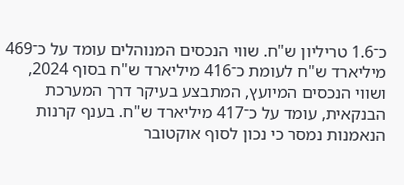כ־1.6 טריליון ש"ח. שווי הנכסים המנוהלים עומד על כ־469 מיליארד ש"ח לעומת כ־416 מיליארד ש"ח בסוף 2024, ושווי הנכסים המיועץ, המתבצע בעיקר דרך המערכת הבנקאית, עומד על כ־417 מיליארד ש"ח. בענף קרנות הנאמנות נמסר כי נכון לסוף אוקטובר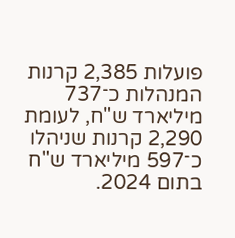פועלות 2,385 קרנות המנהלות כ־737 מיליארד ש"ח, לעומת 2,290 קרנות שניהלו כ־597 מיליארד ש"ח בתום 2024.